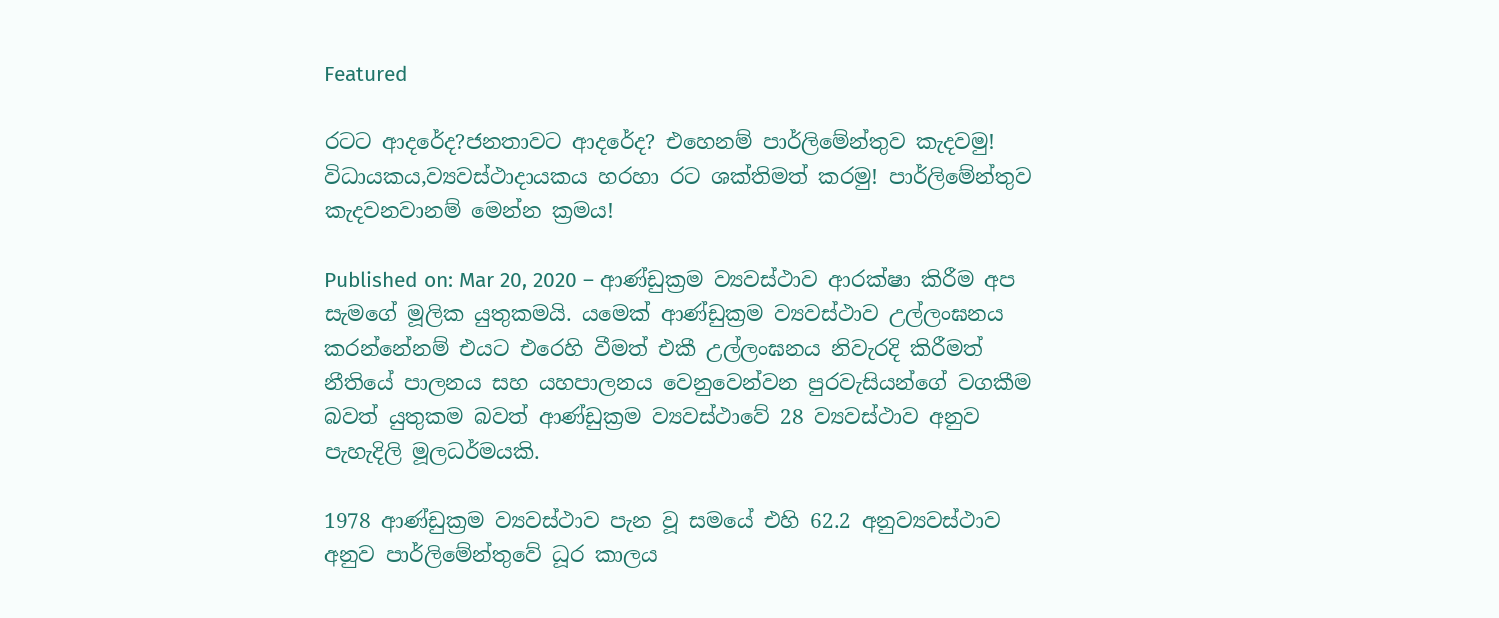Featured

රටට ආදරේද?ජනතාවට ආදරේද? එහෙනම් පාර්ලිමේන්තුව කැදවමු! විධායකය,ව්‍යවස්ථාදායකය හරහා රට ශක්තිමත් කරමු! පාර්ලිමේන්තුව කැදවනවානම් මෙන්න ක්‍රමය!

Published on: Mar 20, 2020 – ආණ්ඩුක්‍රම ව්‍යවස්ථාව ආරක්ෂා කිරීම අප සැමගේ මූලික යුතුකමයි. යමෙක් ආණ්ඩුක්‍රම ව්‍යවස්ථාව උල්ලංඝනය කරන්නේනම් එයට එරෙහි වීමත් එකී උල්ලංඝනය නිවැරදි කිරීමත් නීතියේ පාලනය සහ යහපාලනය වෙනුවෙන්වන පුරවැසියන්ගේ වගකීම බවත් යුතුකම බවත් ආණ්ඩුක්‍රම ව්‍යවස්ථාවේ 28 ව්‍යවස්ථාව අනුව පැහැදිලි මූලධර්මයකි.

1978 ආණ්ඩුක්‍රම ව්‍යවස්ථාව පැන වූ සමයේ එහි 62.2 අනුව්‍යවස්ථාව අනුව පාර්ලිමේන්තුවේ ධූර කාලය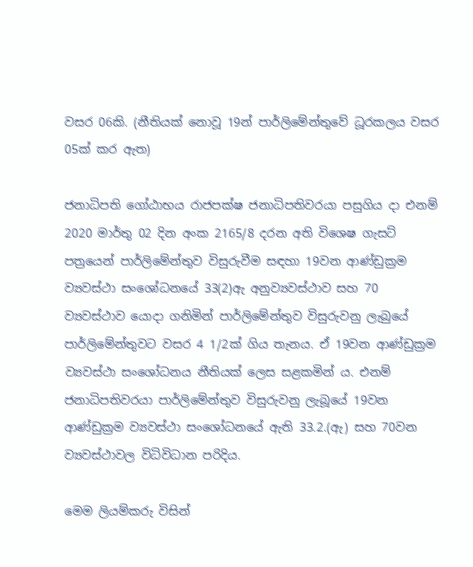වසර 06කි. (නීතියක් නොවූ 19න් පාර්ලිමේන්තුවේ ධූරකලය වසර 05ක් කර ඇත)

ජනාධිපති ගෝඨාභය රාජපක්ෂ ජනාධිපතිවරයා පසුගිය දා එනම් 2020 මාර්තු 02 දින අංක 2165/8 දරන අති විශෙෂ ගැසට් පත්‍රයෙන් පාර්ලිමේන්තුව විසුරුවීම සඳහා 19වන ආණ්ඩුක්‍රම ව්‍යවස්ථා සංශෝධනයේ 33(2)ඇ අනුව්‍යවස්ථාව සහ 70 ව්‍යවස්ථාව යොදා ගනිමින් පාර්ලිමේන්තුව විසුරුවනු ලැබුයේ පාර්ලිමේන්තුවට වසර 4 1/2ක් ගිය තැනය. ඒ 19වන ආණ්ඩුක්‍රම ව්‍යවස්ථා සංශෝධනය නීතියක් ලෙස සළකමින් ය. එනම් ජනාධිපතිවරයා පාර්ලිමේන්තුව විසුරුවනු ලැබූයේ 19වන ආණ්ඩුක්‍රම ව්‍යවස්ථා සංශෝධනයේ ඇති 33.2.(ඇ) සහ 70වන ව්‍යවස්ථාවල විධිවිධාන පරිදිය.

මෙම ලියම්කරු විසින්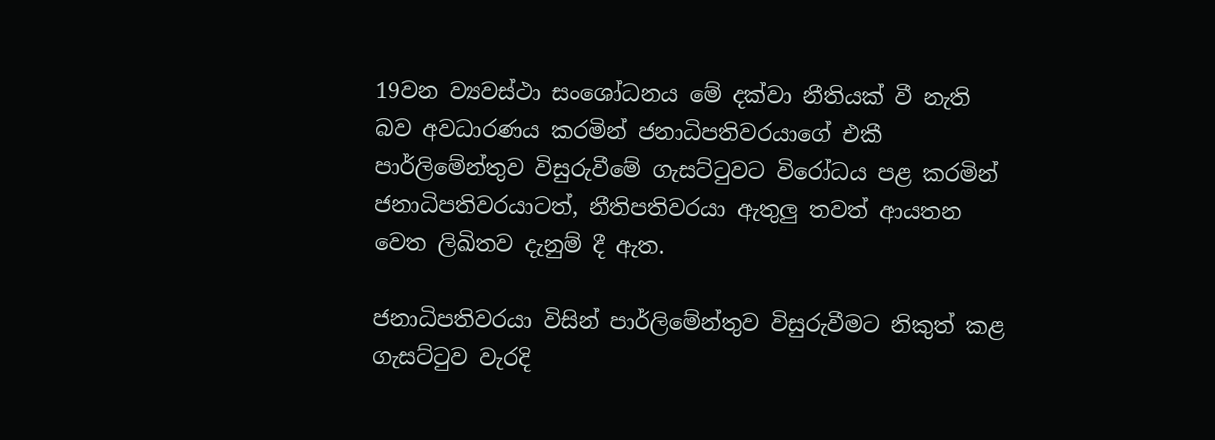19වන ව්‍යවස්ථා සංශෝධනය මේ දක්වා නීතියක් වී නැති බව අවධාරණය කරමින් ජනාධිපතිවරයාගේ එකී පාර්ලිමේන්තුව විසුරුවීමේ ගැසට්ටුවට විරෝධය පළ කරමින් ජනාධිපතිවරයාටත්, නීතිපතිවරයා ඇතුලු තවත් ආයතන වෙත ලිඛිතව දැනුම් දී ඇත.

ජනාධිපතිවරයා විසින් පාර්ලිමේන්තුව විසුරුවීමට නිකුත් කළ ගැසට්ටුව වැරදි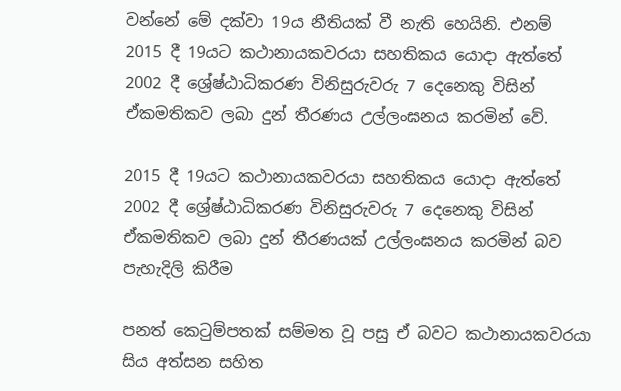වන්නේ මේ දක්වා 19ය නීතියක් වී නැති හෙයිනි. එනම් 2015 දී 19යට කථානායකවරයා සහතිකය යොදා ඇත්තේ 2002 දී ශ්‍රේෂ්ඨාධිකරණ විනිසුරුවරු 7 දෙනෙකු විසින් ඒකමතිකව ලබා දුන් තීරණය උල්ලංඝනය කරමින්‍ වේ.

2015 දී 19යට කථානායකවරයා සහතිකය යොදා ඇත්තේ 2002 දී ශ්‍රේෂ්ඨාධිකරණ විනිසුරුවරු 7 දෙනෙකු විසින් ඒකමතිකව ලබා දුන් තීරණයක් උල්ලංඝනය කරමින්‍ බව පැහැදිලි කිරීම

පනත් කෙටුම්පතක් සම්මත වූ පසු ඒ බවට කථානායකවරයා සිය අත්සන සහිත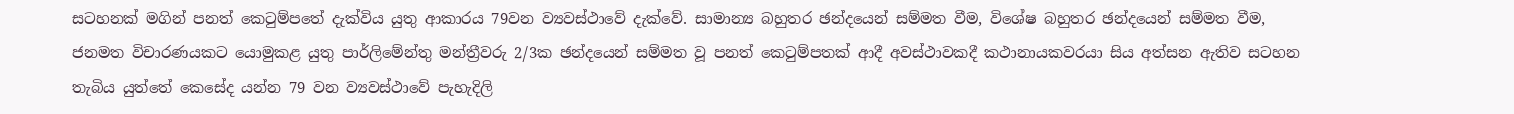සටහනක් මගින් පනත් කෙටුම්පතේ දැක්විය යුතු ආකාරය 79වන ව්‍යවස්ථාවේ දැක්වේ. සාමාන්‍ය බහුතර ඡන්දයෙන් සම්මත වීම, විශේෂ බහුතර ඡන්දයෙන් සම්මත වීම, ජනමත විචාරණයකට යොමුකළ යුතු පාර්ලිමේන්තු මන්ත්‍රීවරු 2/3ක ඡන්දයෙන් සම්මත වූ පනත් කෙටුම්පතක් ආදී අවස්ථාවකදී කථානායකවරයා සිය අත්සන ඇතිව සටහන තැබිය යුත්තේ කෙසේද යන්න 79 වන ව්‍යවස්ථාවේ පැහැදිලි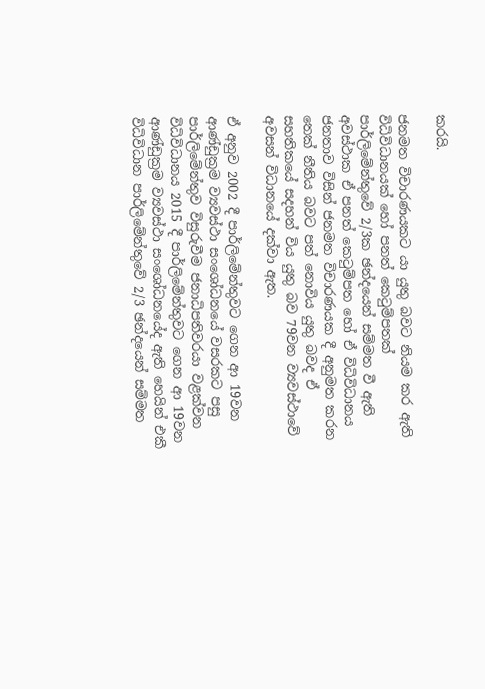කරයි.

ජනමත විචාරණයකට යා යුතු බවට නියම කර ඇති විධිවිධානයක් හෝ පනත් කෙටුම්පතක් පාර්ලිමේන්තුවේ 2/3ක ඡන්දයෙන් සම්මත වී ඇති අවස්ථාක ඒ පනත් කෙටුම්පත හෝ ඒ විධිවිධානය ජනතාව විසින් ජනමත විචාරණයක දී අනුමත කරන තෙක් නීතිය බවට පත් නොවිය යුතු බවද ඒ සහතිකයේ සදහන් විය යුතු බව 79වන ව්‍යවස්ථාවේ අවසන් විධානයේ දක්වා ඇත.

ඒ අනුව 2002 දී පාර්ලිමේන්තුවට ගෙන ආ 19වන ආණ්ඩුක්‍රම ව්‍යවස්ථා සංශෝධනයේ වසරකට පසු පාර්ලිමේන්තුව විසුරුවීම ජනාධිපතිවරයා වළක්වන විධිවිධානය 2015 දී පාර්ලිමේන්තුවට ගෙන ආ 19වන ආණ්ඩුක්‍රම ව්‍යවස්ථා සංශෝධනයේද ඇති හෙයින් එකී විධිවිධාන පාර්ලිමේන්තුවේ 2/3 ඡන්දයෙන් සම්මත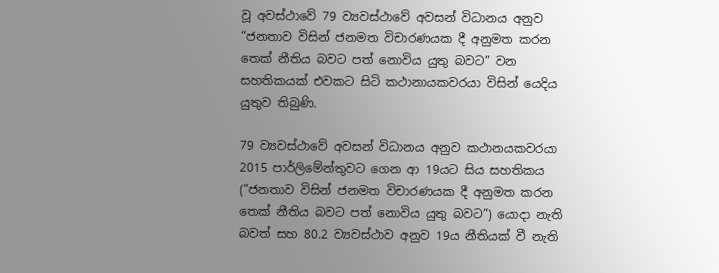වූ අවස්ථාවේ 79 ව්‍යවස්ථාවේ අවසන් විධානය අනුව “ජනතාව විසින් ජනමත විචාරණයක දී අනුමත කරන තෙක් නීතිය බවට පත් නොවිය යුතු බවට” වන සහතිකයක් එවකට සිටි කථානායකවරයා විසින් යෙදිය යුතුව තිබුණි.

79 ව්‍යවස්ථාවේ අවසන් විධානය අනුව කථානයකවරයා 2015 පාර්ලිමේන්තුවට ගෙන ආ 19යට සිය සහතිකය (“ජනතාව විසින් ජනමත විචාරණයක දී අනුමත කරන තෙක් නීතිය බවට පත් නොවිය යුතු බවට”) යොදා නැති බවත් සහ 80.2 ව්‍යවස්ථාව අනුව 19ය නීතියක් වී නැති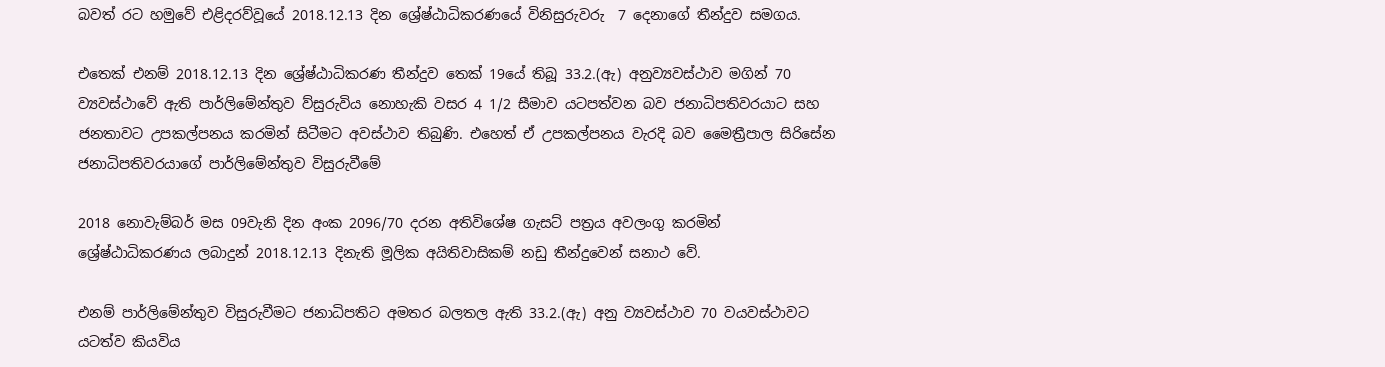බවත් රට හමුවේ එළිදරව්වූයේ 2018.12.13 දින ශ්‍රේෂ්ඨාධිකරණයේ විනිසුරුවරු  7 දෙනාගේ තීන්දුව සමගය.

එතෙක් එනම් 2018.12.13 දින ශ්‍රේෂ්ඨාධිකරණ තීන්දුව තෙක් 19යේ තිබූ 33.2.(ඇ) අනුව්‍යවස්ථාව මගින් 70 ව්‍යවස්ථාවේ ඇති පාර්ලිමේන්තුව ව්සුරුවිය නොහැකි වසර 4 1/2 සීමාව යටපත්වන බව ජනාධිපතිවරයාට සහ ජනතාවට උපකල්පනය කරමින් සිටීමට අවස්ථාව තිබුණි. එහෙත් ඒ උපකල්පනය වැරදි බව මෛත්‍රීපාල සිරිසේන ජනාධිපතිවරයාගේ පාර්ලිමේන්තුව විසුරුවීමේ

2018 නොවැම්බර් මස 09වැනි දින අංක 2096/70 දරන අතිවිශේෂ ගැසට් පත්‍රය අවලංගු කරමින් ශ්‍රේෂ්ඨාධිකරණය ලබාදුන් 2018.12.13 දිනැති මූලික අයිතිවාසිකම් නඩු තීන්දුවෙන් සනාථ වේ.

එනම් පාර්ලිමේන්තුව විසුරුවීමට ජනාධිපතිට අමතර බලතල ඇති 33.2.(ඇ) අනු ව්‍යවස්ථාව 70 වයවස්ථාවට යටත්ව කියවිය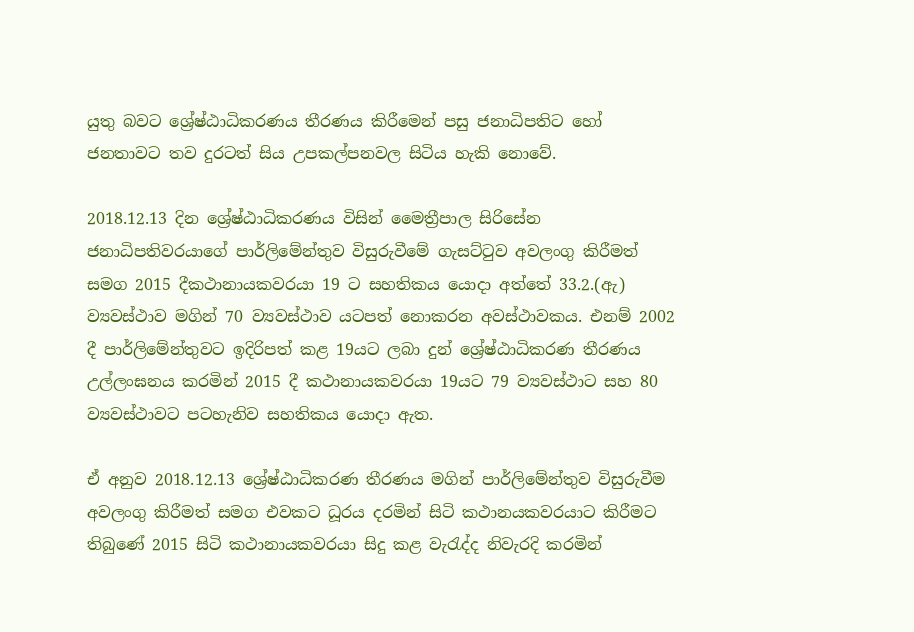යුතු බවට ශ්‍රේෂ්ඨාධිකරණය තීරණය කිරීමෙන් පසු ජනාධිපතිට හෝ ජනතාවට තව දුරටත් සිය උපකල්පනවල සිටිය හැකි නොවේ.

2018.12.13 දින ශ්‍රේෂ්ඨාධිකරණය විසින් මෛත්‍රීපාල සිරිසේන ජනාධිපතිවරයාගේ පාර්ලිමේන්තුව විසුරුවීමේ ගැසට්ටුව අවලංගු කිරීමත් සමග 2015 දීකථානායකවරයා 19 ට සහතිකය යොදා අත්තේ 33.2.(ඇ) ව්‍යවස්ථාව මගින් 70 ව්‍යවස්ථාව යටපත් නොකරන අවස්ථාවකය. එනම් 2002 දී පාර්ලිමේන්තුවට ඉදිරිපත් කළ 19යට ලබා දුන් ශ්‍රේෂ්ඨාධිකරණ තීරණය උල්ලංඝනය කරමින් 2015 දී කථානායකවරයා 19යට 79 ව්‍යවස්ථාට සහ 80 ව්‍යවස්ථාවට පටහැනිව සහතිකය යොදා ඇත.

ඒ අනුව 2018.12.13 ශ්‍රේෂ්ඨාධිකරණ තීරණය මගින් පාර්ලිමේන්තුව විසුරුවීම අවලංගු කිරීමත් සමග එවකට ධූරය දරමින් සිටි කථානයකවරයාට කිරීමට තිබුණේ 2015 සිටි කථානායකවරයා සිදු කළ වැරැද්ද නිවැරදි කරමින්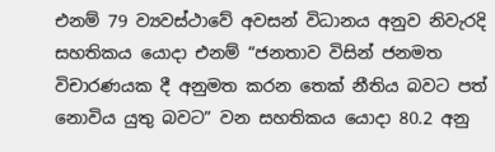එනම් 79 ව්‍යවස්ථාවේ අවසන් විධානය අනුව නිවැරදි සහතිකය යොදා එනම් “ජනතාව විසින් ජනමත විචාරණයක දී අනුමත කරන තෙක් නීතිය බවට පත් නොවිය යුතු බවට” වන සහතිකය යොදා 80.2 අනු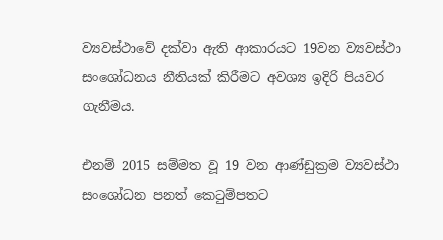ව්‍යවස්ථාවේ දක්වා ඇති ආකාරයට 19වන ව්‍යවස්ථා සංශෝධනය නීතියක් කිරීමට අවශ්‍ය ඉදිරි පියවර ගැනීමය.

එනම් 2015 සම්මත වූ 19 වන ආණ්ඩුක්‍රම ව්‍යවස්ථා සංශෝධන පනත් කෙටුම්පතට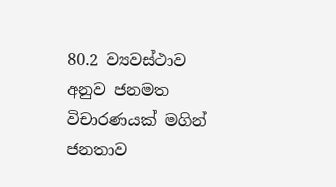80.2 ව්‍යවස්ථාව අනුව ජනමත විචාරණයක් මගින් ජනතාව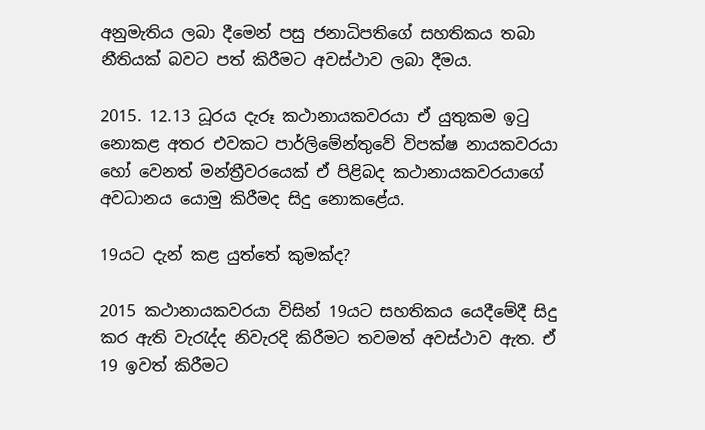අනුමැතිය ලබා දීමෙන් පසු ජනාධිපතිගේ සහතිකය තබා නීතියක් බවට පත් කිරීමට අවස්ථාව ලබා දීමය.

2015. 12.13 ධූරය දැරූ කථානායකවරයා ඒ යුතුකම ඉටු නොකළ අතර එවකට පාර්ලිමේන්තුවේ විපක්ෂ නායකවරයා හෝ වෙනත් මන්ත්‍රීවරයෙක් ඒ පිළිබද කථානායකවරයාගේ අවධානය යොමු කිරීමද සිදු නොකළේය.

19යට දැන් කළ යුත්තේ කුමක්ද?

2015 කථානායකවරයා විසින් 19යට සහතිකය යෙදීමේදී සිදු කර ඇති වැරැද්ද නිවැරදි කිරීමට තවමත් අවස්ථාව ඇත. ඒ 19 ඉවත් කිරීමට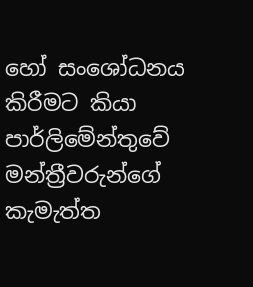හෝ සංශෝධනය කිරීමට කියා පාර්ලිමේන්තුවේ මන්ත්‍රීවරුන්ගේ කැමැත්ත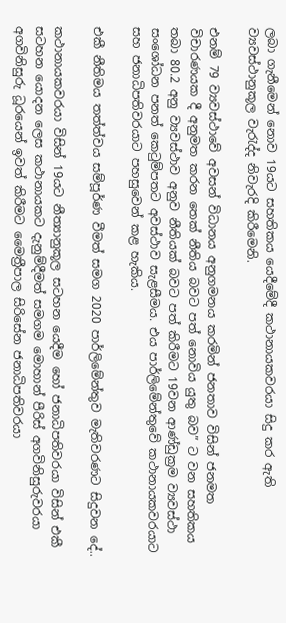ලබා ගැනීමෙන් නොව 19යට සහතිකය යෙදීමේදී කථානායකවරයා සිදු කර ඇති ව්‍යවස්ථානුකූල වැරැද්ද නිවැරදි කිරීමෙනි.

එනම් 79 ව්‍යවස්ථාවේ අවසන් විධානය අනුගමනය කරමින් ජනතාව විසින් ජනමත විචාරණයක දී අනුමත කරන තෙක් නීතිය බවට පත් නොවිය යුතු බව” ට වන සහතිකය තබා 80.2 අනු ව්‍යවස්ථාව අනුව නීතියක් බවට පත් කිරීමට 19වන ආණ්ඩුක්‍රම ව්‍යවස්ථා සංශෝධන පනත් කෙටුම්පතට අවස්ථාව සැළසීමය. එය පාර්ලිමේන්තුවේ කථානායකවරයාට සහ ජනාධිපතිවරයාට පහසුවෙන් කළ හැකිය.

එකී නීතිමය තත්ත්වය සම්පූර්ණ වීමත් සමග 2020 පාර්ලිමේන්තුව මැතිවරණට සිදුවන දේ..

කථානායකවරයා විසින් 19යට නීත්‍යානුකූල සටහන යෙදීම හෝ ජනාධිපතිවරයා විසින් එකී සටහන යොදන ලෙස කථානායකට දැනුම්දීමත් සමගම මොහාන් පීරිස් අගවිනිසුරුවරයා අගවිනිසුරු ධූරයෙන් ඉවත් කිරීමට මෛත්‍රීපාල සිරිසේන ජනාධිපතිවරයා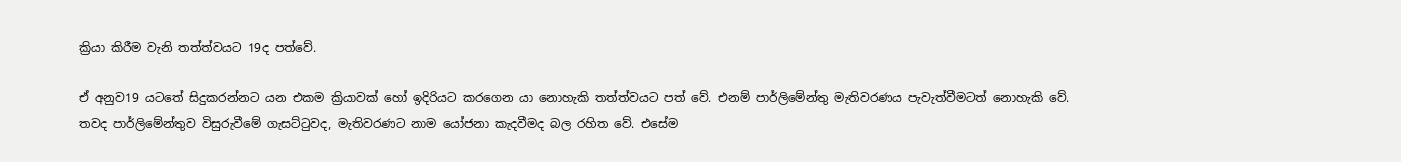ක්‍රියා කිරීම වැනි තත්ත්වයට 19ද පත්වේ.

ඒ අනුව19 යටතේ සිදුකරන්නට යන එකම ක්‍රියාවක් හෝ ඉදිරියට කරගෙන යා නොහැකි තත්ත්වයට පත් වේ. එනම් පාර්ලිමේන්තු මැතිවරණය පැවැත්වීමටත් නොහැකි වේ. තවද පාර්ලිමේන්තුව විසුරුවීමේ ගැසට්ටුවද, මැතිවරණට නාම යෝජනා කැදවීමද බල රහිත වේ. එසේම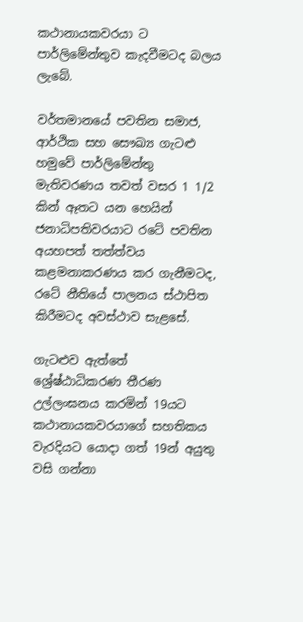කථානායකවරයා ට පාර්ලිමේන්තුව කැදවීමටද බලය ලැබේ.

වර්තමානයේ පවතින සමාජ, ආර්ථික සහ සෞඛ්‍ය ගැටළු හමුවේ පාර්ලිමේන්තු මැතිවරණය තවත් වසර 1 1/2 කින් ඈතට යන හෙයින් ජනාධිපතිවරයාට රටේ පවතින අයහපත් තත්ත්වය කළමනාකරණය කර ගැනීමටද, රටේ නීතියේ පාලනය ස්ථාපිත කිරීමටද අවස්ථාව සැළසේ.

ගැටළුව ඇත්තේ ශ්‍රේෂ්ඨාධිකරණ තීරණ උල්ලංඝනය කරමින් 19යට කථානායකවරයාගේ සහතිකය වැරදියට යොදා ගත් 19න් අයුතු වසි ගන්නා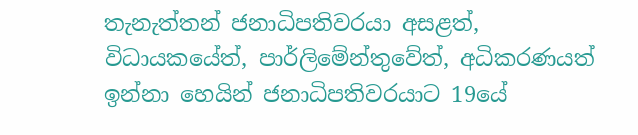තැනැත්තන් ජනාධිපතිවරයා අසළත්, විධායකයේත්, පාර්ලිමේන්තුවේත්, අධිකරණයත් ඉන්නා හෙයින් ජනාධිපතිවරයාට 19යේ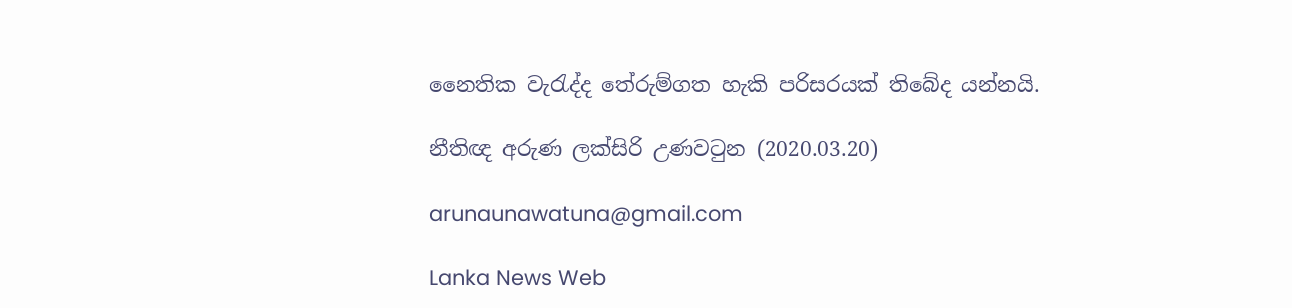නෛතික වැරැද්ද තේරුම්ගත හැකි පරිසරයක් තිබේද යන්නයි.

නීතිඥ අරුණ ලක්සිරි උණවටුන (2020.03.20)

arunaunawatuna@gmail.com

Lanka News Web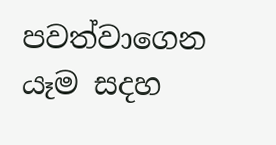පවත්වාගෙන යෑම සදහ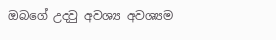ඔබගේ උදවු අවශ්‍ය අවශ්‍යම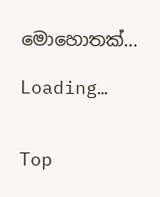මොහොතක්…

Loading…


Top